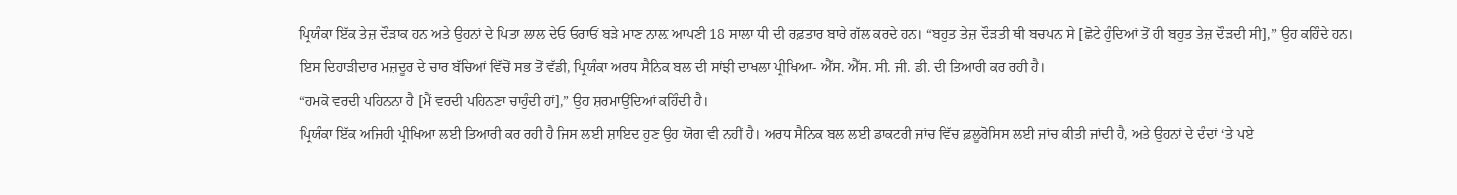ਪ੍ਰਿਯੰਕਾ ਇੱਕ ਤੇਜ਼ ਦੌੜਾਕ ਹਨ ਅਤੇ ਉਹਨਾਂ ਦੇ ਪਿਤਾ ਲਾਲ ਦੇਓ ਓਰਾਓਂ ਬੜੇ ਮਾਣ ਨਾਲ਼ ਆਪਣੀ 18 ਸਾਲਾ ਧੀ ਦੀ ਰਫ਼ਤਾਰ ਬਾਰੇ ਗੱਲ ਕਰਦੇ ਹਨ। “ਬਹੁਤ ਤੇਜ਼ ਦੌੜਤੀ ਥੀ ਬਚਪਨ ਸੇ [ਛੋਟੇ ਹੁੰਦਿਆਂ ਤੋਂ ਹੀ ਬਹੁਤ ਤੇਜ਼ ਦੌੜਦੀ ਸੀ],” ਉਹ ਕਹਿੰਦੇ ਹਨ।
ਇਸ ਦਿਹਾੜੀਦਾਰ ਮਜ਼ਦੂਰ ਦੇ ਚਾਰ ਬੱਚਿਆਂ ਵਿੱਚੋਂ ਸਭ ਤੋਂ ਵੱਡੀ, ਪ੍ਰਿਯੰਕਾ ਅਰਧ ਸੈਨਿਕ ਬਲ ਦੀ ਸਾਂਝੀ ਦਾਖਲਾ ਪ੍ਰੀਖਿਆ- ਐੱਸ. ਐੱਸ. ਸੀ. ਜੀ. ਡੀ. ਦੀ ਤਿਆਰੀ ਕਰ ਰਹੀ ਹੈ।
“ਹਮਕੋ ਵਰਦੀ ਪਹਿਨਨਾ ਹੈ [ਮੈਂ ਵਰਦੀ ਪਹਿਨਣਾ ਚਾਹੁੰਦੀ ਹਾਂ],” ਉਹ ਸ਼ਰਮਾਉਂਦਿਆਂ ਕਹਿੰਦੀ ਹੈ।
ਪ੍ਰਿਯੰਕਾ ਇੱਕ ਅਜਿਹੀ ਪ੍ਰੀਖਿਆ ਲਈ ਤਿਆਰੀ ਕਰ ਰਹੀ ਹੈ ਜਿਸ ਲਈ ਸ਼ਾਇਦ ਹੁਣ ਉਹ ਯੋਗ ਵੀ ਨਹੀਂ ਹੈ। ਅਰਧ ਸੈਨਿਕ ਬਲ ਲਈ ਡਾਕਟਰੀ ਜਾਂਚ ਵਿੱਚ ਫ਼ਲੂਰੋਸਿਸ ਲਈ ਜਾਂਚ ਕੀਤੀ ਜਾਂਦੀ ਹੈ, ਅਤੇ ਉਹਨਾਂ ਦੇ ਦੰਦਾਂ ‘ਤੇ ਪਏ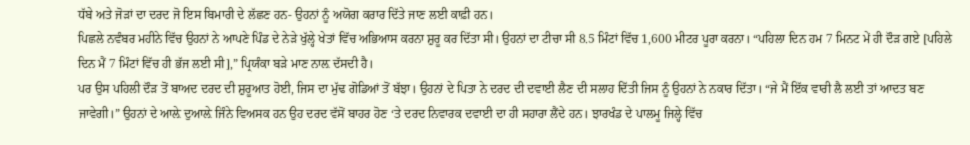ਧੱਬੇ ਅਤੇ ਜੋੜਾਂ ਦਾ ਦਰਦ ਜੋ ਇਸ ਬਿਮਾਰੀ ਦੇ ਲੱਛਣ ਹਨ- ਉਹਨਾਂ ਨੂੰ ਅਯੋਗ ਕਰਾਰ ਦਿੱਤੇ ਜਾਣ ਲਈ ਕਾਫ਼ੀ ਹਨ।
ਪਿਛਲੇ ਨਵੰਬਰ ਮਹੀਨੇ ਵਿੱਚ ਉਹਨਾਂ ਨੇ ਆਪਣੇ ਪਿੰਡ ਦੇ ਨੇੜੇ ਖੁੱਲ੍ਹੇ ਖੇਤਾਂ ਵਿੱਚ ਅਭਿਆਸ ਕਰਨਾ ਸ਼ੁਰੂ ਕਰ ਦਿੱਤਾ ਸੀ। ਉਹਨਾਂ ਦਾ ਟੀਚਾ ਸੀ 8.5 ਮਿੰਟਾਂ ਵਿੱਚ 1,600 ਮੀਟਰ ਪੂਰਾ ਕਰਨਾ। “ਪਹਿਲਾ ਦਿਨ ਹਮ 7 ਮਿਨਟ ਮੇਂ ਹੀ ਦੌੜ ਗਏ [ਪਹਿਲੇ ਦਿਨ ਮੈਂ 7 ਮਿੰਟਾਂ ਵਿੱਚ ਹੀ ਭੱਜ ਲਈ ਸੀ],” ਪ੍ਰਿਯੰਕਾ ਬੜੇ ਮਾਣ ਨਾਲ਼ ਦੱਸਦੀ ਹੈ।
ਪਰ ਉਸ ਪਹਿਲੀ ਦੌੜ ਤੋਂ ਬਾਅਦ ਦਰਦ ਦੀ ਸ਼ੁਰੂਆਤ ਹੋਈ, ਜਿਸ ਦਾ ਮੁੱਢ ਗੋਡਿਆਂ ਤੋਂ ਬੱਝਾ। ਉਹਨਾਂ ਦੇ ਪਿਤਾ ਨੇ ਦਰਦ ਦੀ ਦਵਾਈ ਲੈਣ ਦੀ ਸਲਾਹ ਦਿੱਤੀ ਜਿਸ ਨੂੰ ਉਹਨਾਂ ਨੇ ਨਕਾਰ ਦਿੱਤਾ। “ਜੇ ਮੈਂ ਇੱਕ ਵਾਰੀ ਲੈ ਲਈ ਤਾਂ ਆਦਤ ਬਣ ਜਾਵੇਗੀ।” ਉਹਨਾਂ ਦੇ ਆਲ਼ੇ ਦੁਆਲ਼ੇ ਜਿੰਨੇ ਵਿਅਸਕ ਹਨ ਉਹ ਦਰਦ ਵੱਸੋਂ ਬਾਹਰ ਹੋਣ ‘ਤੇ ਦਰਦ ਨਿਵਾਰਕ ਦਵਾਈ ਦਾ ਹੀ ਸਹਾਰਾ ਲੈਂਦੇ ਹਨ। ਝਾਰਖੰਡ ਦੇ ਪਾਲਮੂ ਜਿਲ੍ਹੇ ਵਿੱਚ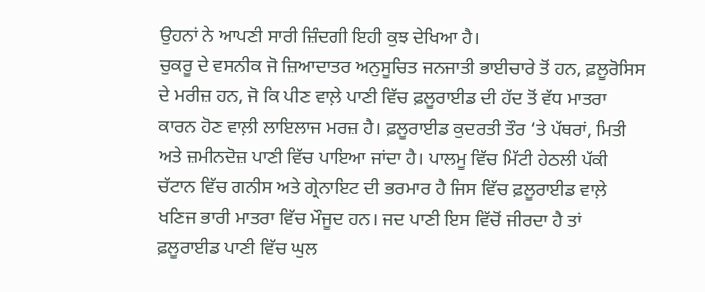ਉਹਨਾਂ ਨੇ ਆਪਣੀ ਸਾਰੀ ਜ਼ਿੰਦਗੀ ਇਹੀ ਕੁਝ ਦੇਖਿਆ ਹੈ।
ਚੁਕਰੂ ਦੇ ਵਸਨੀਕ ਜੋ ਜ਼ਿਆਦਾਤਰ ਅਨੁਸੂਚਿਤ ਜਨਜਾਤੀ ਭਾਈਚਾਰੇ ਤੋਂ ਹਨ, ਫ਼ਲੂਰੋਸਿਸ ਦੇ ਮਰੀਜ਼ ਹਨ, ਜੋ ਕਿ ਪੀਣ ਵਾਲ਼ੇ ਪਾਣੀ ਵਿੱਚ ਫ਼ਲੂਰਾਈਡ ਦੀ ਹੱਦ ਤੋਂ ਵੱਧ ਮਾਤਰਾ ਕਾਰਨ ਹੋਣ ਵਾਲ਼ੀ ਲਾਇਲਾਜ ਮਰਜ਼ ਹੈ। ਫ਼ਲੂਰਾਈਡ ਕੁਦਰਤੀ ਤੌਰ ‘ਤੇ ਪੱਥਰਾਂ, ਮਿਤੀ ਅਤੇ ਜ਼ਮੀਨਦੋਜ਼ ਪਾਣੀ ਵਿੱਚ ਪਾਇਆ ਜਾਂਦਾ ਹੈ। ਪਾਲਮੂ ਵਿੱਚ ਮਿੱਟੀ ਹੇਠਲੀ ਪੱਕੀ ਚੱਟਾਨ ਵਿੱਚ ਗਨੀਸ ਅਤੇ ਗ੍ਰੇਨਾਇਟ ਦੀ ਭਰਮਾਰ ਹੈ ਜਿਸ ਵਿੱਚ ਫ਼ਲੂਰਾਈਡ ਵਾਲ਼ੇ ਖਣਿਜ ਭਾਰੀ ਮਾਤਰਾ ਵਿੱਚ ਮੌਜੂਦ ਹਨ। ਜਦ ਪਾਣੀ ਇਸ ਵਿੱਚੋਂ ਜੀਰਦਾ ਹੈ ਤਾਂ ਫ਼ਲੂਰਾਈਡ ਪਾਣੀ ਵਿੱਚ ਘੁਲ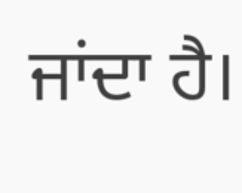ਜਾਂਦਾ ਹੈ।